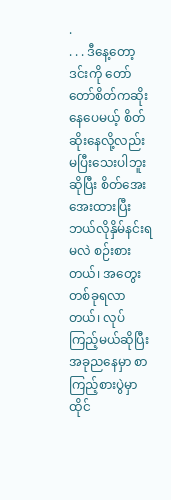.
. . . ဒီနေ့တော့ ဒင်းကို တော်တော်စိတ်ကဆိုးနေပေမယ့် စိတ်ဆိုးနေလို့လည်း မပြီးသေးပါဘူးဆိုပြီး စိတ်အေးအေးထားပြီး ဘယ်လိုနှိမ်နင်းရမလဲ စဉ်းစားတယ်၊ အတွေးတစ်ခုရလာတယ်၊ လုပ်ကြည့်မယ်ဆိုပြီး အခုညနေမှာ စာကြည့်စားပွဲမှာထိုင်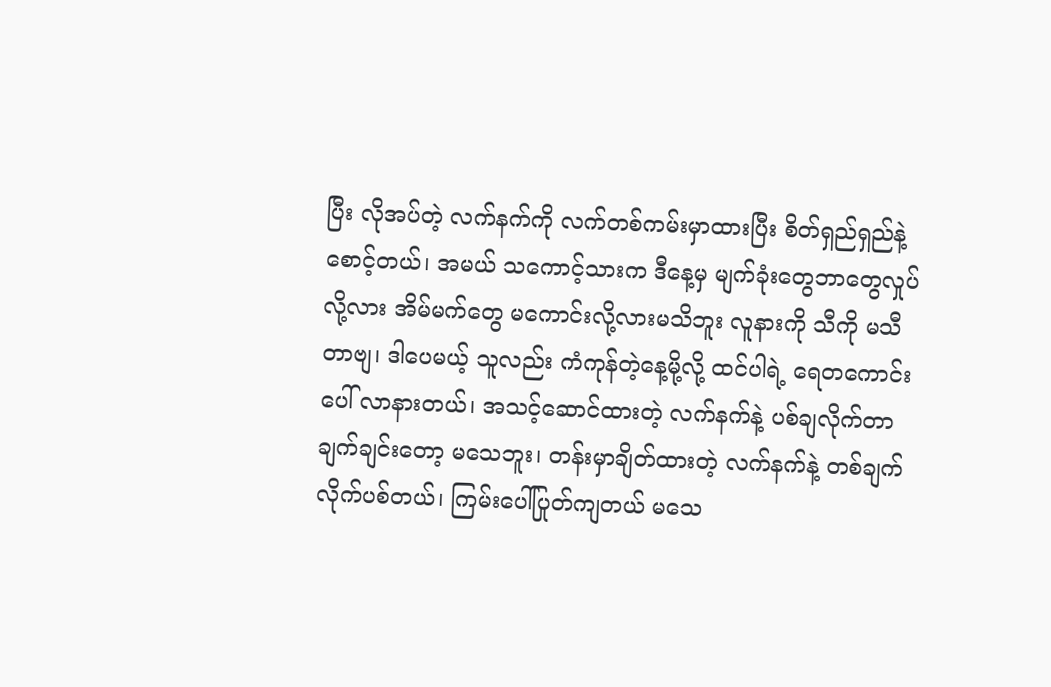ပြီး လိုအပ်တဲ့ လက်နက်ကို လက်တစ်ကမ်းမှာထားပြီး စိတ်ရှည်ရှည်နဲ့စောင့်တယ်၊ အမယ် သကောင့်သားက ဒီနေ့မှ မျက်ခုံးတွေဘာတွေလှုပ်လို့လား အိမ်မက်တွေ မကောင်းလို့လားမသိဘူး လူနားကို သီကို မသီတာဗျ၊ ဒါပေမယ့် သူလည်း ကံကုန်တဲ့နေ့မို့လို့ ထင်ပါရဲ့ ရေတကောင်းပေါ် လာနားတယ်၊ အသင့်ဆောင်ထားတဲ့ လက်နက်နဲ့ ပစ်ချလိုက်တာ ချက်ချင်းတော့ မသေဘူး၊ တန်းမှာချိတ်ထားတဲ့ လက်နက်နဲ့ တစ်ချက်လိုက်ပစ်တယ်၊ ကြမ်းပေါ်ပြုတ်ကျတယ် မသေ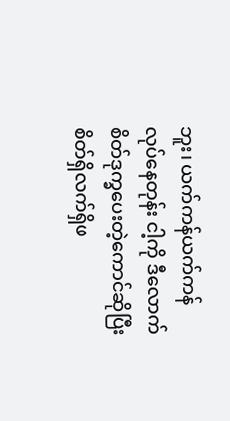ဘူး၊ ယက်ကန်ယက်ကန်လုပ်နေတုန်း ငါ့ကို ဒီလောက်စိတ်ဒုက္ခပေးတဲ့ကောင်ဆိုပြီး စိတ်ရှိလက်ရှိဖ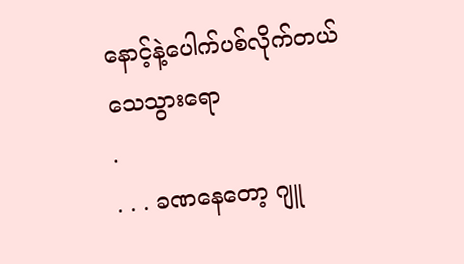နောင့်နဲ့ပေါက်ပစ်လိုက်တယ် သေသွားရော
.
. . . ခဏနေတော့ ဂျူ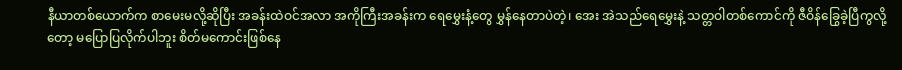နီယာတစ်ယောက်က စာမေးမလို့ဆိုပြီး အခန်းထဲဝင်အလာ အကိုကြီးအခန်းက ရေမွှေးနံ့တွေ မွှန်နေတာပဲတဲ့၊ အေး အဲသည်ရေမွှေးနဲ့ သတ္တဝါတစ်ကောင်ကို ဇီဝိန်ခြွေခဲ့ပြီကွလို့တော့ မပြောပြလိုက်ပါဘူး စိတ်မကောင်းဖြစ်နေ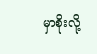မှာစိုးလို့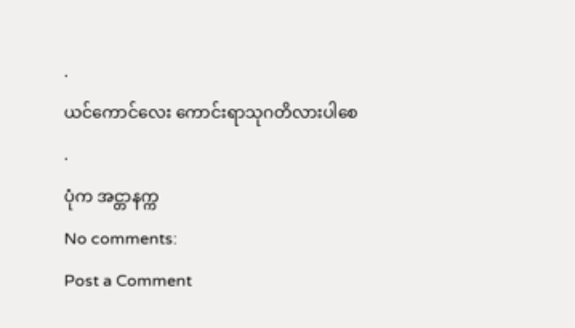.
ယင်ကောင်လေး ကောင်းရာသုဂတိလားပါစေ
.
ပုံက အင္တာနက္က
No comments:
Post a Comment